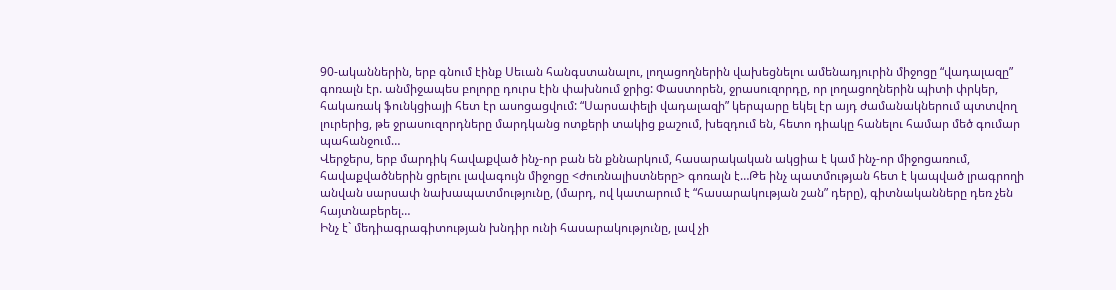90-ականներին, երբ գնում էինք Սեւան հանգստանալու, լողացողներին վախեցնելու ամենադյուրին միջոցը “վադալազը” գոռալն էր. անմիջապես բոլորը դուրս էին փախնում ջրից: Փաստորեն, ջրասուզորդը, որ լողացողներին պիտի փրկեր, հակառակ ֆունկցիայի հետ էր ասոցացվում: “Սարսափելի վադալազի” կերպարը եկել էր այդ ժամանակներում պտտվող լուրերից, թե ջրասուզորդները մարդկանց ոտքերի տակից քաշում, խեզդում են, հետո դիակը հանելու համար մեծ գումար պահանջում…
Վերջերս, երբ մարդիկ հավաքված ինչ-որ բան են քննարկում, հասարակական ակցիա է կամ ինչ-որ միջոցառում, հավաքվածներին ցրելու լավագույն միջոցը <ժուռնալիստները> գոռալն է…Թե ինչ պատմության հետ է կապված լրագրողի անվան սարսափ նախապատմությունը, (մարդ, ով կատարում է “հասարակության շան” դերը), գիտնականները դեռ չեն հայտնաբերել…
Ինչ է` մեդիագրագիտության խնդիր ունի հասարակությունը, լավ չի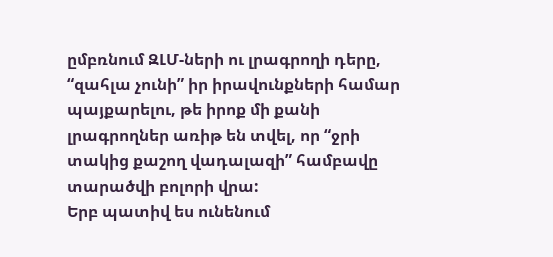ըմբռնում ԶԼՄ-ների ու լրագրողի դերը, “զահլա չունի” իր իրավունքների համար պայքարելու, թե իրոք մի քանի լրագրողներ առիթ են տվել, որ “ջրի տակից քաշող վադալազի” համբավը տարածվի բոլորի վրա:
Երբ պատիվ ես ունենում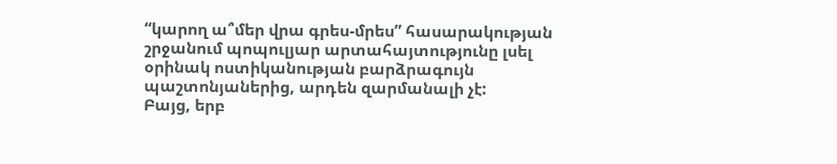“կարող ա՞մեր վրա գրես-մրես” հասարակության շրջանում պոպուլյար արտահայտությունը լսել օրինակ ոստիկանության բարձրագույն պաշտոնյաներից, արդեն զարմանալի չէ:
Բայց, երբ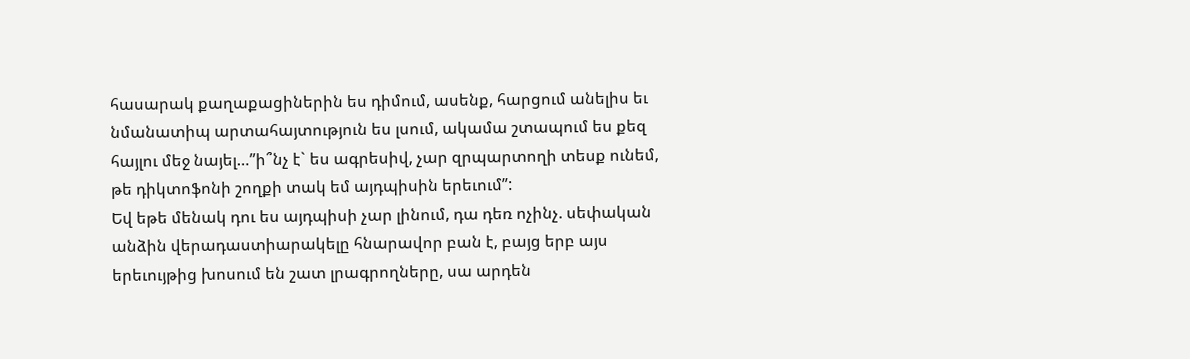հասարակ քաղաքացիներին ես դիմում, ասենք, հարցում անելիս եւ նմանատիպ արտահայտություն ես լսում, ակամա շտապում ես քեզ հայլու մեջ նայել…”ի՞նչ է` ես ագրեսիվ, չար զրպարտողի տեսք ունեմ, թե դիկտոֆոնի շողքի տակ եմ այդպիսին երեւում”:
Եվ եթե մենակ դու ես այդպիսի չար լինում, դա դեռ ոչինչ. սեփական անձին վերադաստիարակելը հնարավոր բան է, բայց երբ այս երեւույթից խոսում են շատ լրագրողները, սա արդեն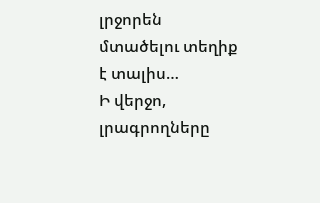լրջորեն մտածելու տեղիք է տալիս…
Ի վերջո, լրագրողները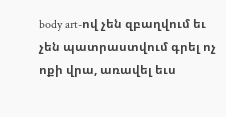body art-ով չեն զբաղվում եւ չեն պատրաստվում գրել ոչ ոքի վրա, առավել եւս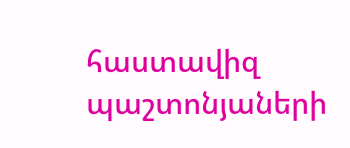հաստավիզ պաշտոնյաների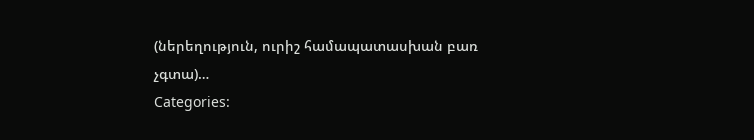(ներեղություն, ուրիշ համապատասխան բառ չգտա)…
Categories: